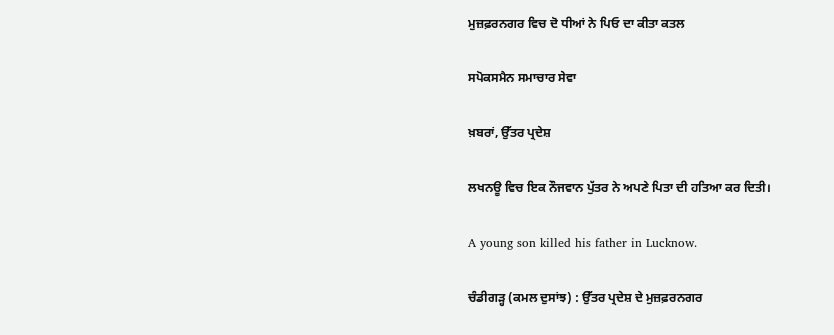ਮੁਜ਼ਫ਼ਰਨਗਰ ਵਿਚ ਦੋ ਧੀਆਂ ਨੇ ਪਿਓ ਦਾ ਕੀਤਾ ਕਤਲ

ਸਪੋਕਸਮੈਨ ਸਮਾਚਾਰ ਸੇਵਾ

ਖ਼ਬਰਾਂ, ਉੱਤਰ ਪ੍ਰਦੇਸ਼

ਲਖਨਊ ਵਿਚ ਇਕ ਨੌਜਵਾਨ ਪੁੱਤਰ ਨੇ ਅਪਣੇ ਪਿਤਾ ਦੀ ਹਤਿਆ ਕਰ ਦਿਤੀ।

A young son killed his father in Lucknow.

ਚੰਡੀਗੜ੍ਹ (ਕਮਲ ਦੁਸਾਂਝ) : ਉੱਤਰ ਪ੍ਰਦੇਸ਼ ਦੇ ਮੁਜ਼ਫ਼ਰਨਗਰ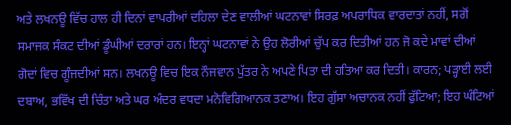ਅਤੇ ਲਖਨਊ ਵਿੱਚ ਹਾਲ ਹੀ ਦਿਨਾਂ ਵਾਪਰੀਆਂ ਦਹਿਲਾ ਦੇਣ ਵਾਲੀਆਂ ਘਟਨਾਵਾਂ ਸਿਰਫ਼ ਅਪਰਾਧਿਕ ਵਾਰਦਾਤਾਂ ਨਹੀਂ, ਸਗੋਂ ਸਮਾਜਕ ਸੰਕਟ ਦੀਆਂ ਡੂੰਘੀਆਂ ਦਰਾਰਾਂ ਹਨ। ਇਨ੍ਹਾਂ ਘਟਨਾਵਾਂ ਨੇ ਉਹ ਲੋਰੀਆਂ ਚੁੱਪ ਕਰ ਦਿਤੀਆਂ ਹਨ ਜੋ ਕਦੇ ਮਾਵਾਂ ਦੀਆਂ ਗੋਦਾਂ ਵਿਚ ਗੂੰਜਦੀਆਂ ਸਨ। ਲਖਨਊ ਵਿਚ ਇਕ ਨੌਜਵਾਨ ਪੁੱਤਰ ਨੇ ਅਪਣੇ ਪਿਤਾ ਦੀ ਹਤਿਆ ਕਰ ਦਿਤੀ। ਕਾਰਨ; ਪੜ੍ਹਾਈ ਲਈ ਦਬਾਅ, ਭਵਿੱਖ ਦੀ ਚਿੰਤਾ ਅਤੇ ਘਰ ਅੰਦਰ ਵਧਦਾ ਮਨੋਵਿਗਿਆਨਕ ਤਣਾਅ। ਇਹ ਗੁੱਸਾ ਅਚਾਨਕ ਨਹੀਂ ਫੁੱਟਿਆ; ਇਹ ਘੰਟਿਆਂ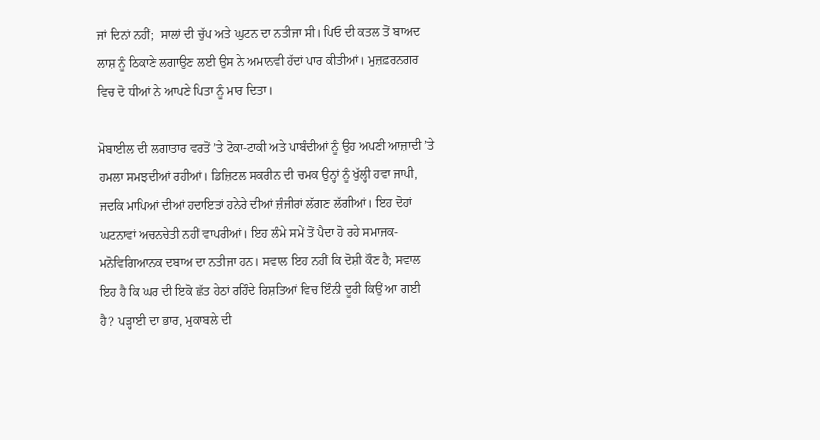ਜਾਂ ਦਿਨਾਂ ਨਹੀਂ;  ਸਾਲਾਂ ਦੀ ਚੁੱਪ ਅਤੇ ਘੁਟਨ ਦਾ ਨਤੀਜਾ ਸੀ। ਪਿਓ ਦੀ ਕਤਲ ਤੋਂ ਬਾਅਦ ਲਾਸ਼ ਨੂੰ ਠਿਕਾਣੇ ਲਗਾਉਣ ਲਈ ਉਸ ਨੇ ਅਮਾਨਵੀ ਹੱਦਾਂ ਪਾਰ ਕੀਤੀਆਂ। ਮੁਜ਼ਫ਼ਰਨਗਰ ਵਿਚ ਦੋ ਧੀਆਂ ਨੇ ਆਪਣੇ ਪਿਤਾ ਨੂੰ ਮਾਰ ਦਿਤਾ।

ਮੋਬਾਈਲ ਦੀ ਲਗਾਤਾਰ ਵਰਤੋਂ ’ਤੇ ਟੋਕਾ-ਟਾਕੀ ਅਤੇ ਪਾਬੰਦੀਆਂ ਨੂੰ ਉਹ ਅਪਣੀ ਆਜ਼ਾਦੀ ’ਤੇ ਹਮਲਾ ਸਮਝਦੀਆਂ ਰਹੀਆਂ। ਡਿਜ਼ਿਟਲ ਸਕਰੀਨ ਦੀ ਚਮਕ ਉਨ੍ਹਾਂ ਨੂੰ ਖੁੱਲ੍ਹੀ ਹਵਾ ਜਾਪੀ, ਜਦਕਿ ਮਾਪਿਆਂ ਦੀਆਂ ਹਦਾਇਤਾਂ ਹਨੇਰੇ ਦੀਆਂ ਜ਼ੰਜੀਰਾਂ ਲੱਗਣ ਲੱਗੀਆਂ। ਇਹ ਦੋਹਾਂ ਘਟਨਾਵਾਂ ਅਚਨਚੇਤੀ ਨਹੀਂ ਵਾਪਰੀਆਂ। ਇਹ ਲੰਮੇ ਸਮੇਂ ਤੋਂ ਪੈਦਾ ਹੋ ਰਹੇ ਸਮਾਜਕ-ਮਨੋਵਿਗਿਆਨਕ ਦਬਾਅ ਦਾ ਨਤੀਜਾ ਹਨ। ਸਵਾਲ ਇਹ ਨਹੀਂ ਕਿ ਦੋਸ਼ੀ ਕੌਣ ਹੈ; ਸਵਾਲ ਇਹ ਹੈ ਕਿ ਘਰ ਦੀ ਇਕੋ ਛੱਤ ਹੇਠਾਂ ਰਹਿੰਦੇ ਰਿਸ਼ਤਿਆਂ ਵਿਚ ਇੰਨੀ ਦੂਰੀ ਕਿਉਂ ਆ ਗਈ ਹੈ? ਪੜ੍ਹਾਈ ਦਾ ਭਾਰ, ਮੁਕਾਬਲੇ ਦੀ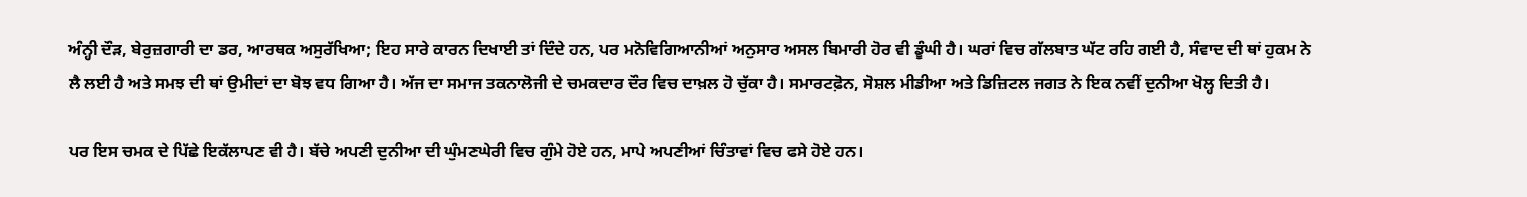ਅੰਨ੍ਹੀ ਦੌੜ, ਬੇਰੁਜ਼ਗਾਰੀ ਦਾ ਡਰ, ਆਰਥਕ ਅਸੁਰੱਖਿਆ; ਇਹ ਸਾਰੇ ਕਾਰਨ ਦਿਖਾਈ ਤਾਂ ਦਿੰਦੇ ਹਨ, ਪਰ ਮਨੋਵਿਗਿਆਨੀਆਂ ਅਨੁਸਾਰ ਅਸਲ ਬਿਮਾਰੀ ਹੋਰ ਵੀ ਡੂੰਘੀ ਹੈ। ਘਰਾਂ ਵਿਚ ਗੱਲਬਾਤ ਘੱਟ ਰਹਿ ਗਈ ਹੈ, ਸੰਵਾਦ ਦੀ ਥਾਂ ਹੁਕਮ ਨੇ ਲੈ ਲਈ ਹੈ ਅਤੇ ਸਮਝ ਦੀ ਥਾਂ ਉਮੀਦਾਂ ਦਾ ਬੋਝ ਵਧ ਗਿਆ ਹੈ। ਅੱਜ ਦਾ ਸਮਾਜ ਤਕਨਾਲੋਜੀ ਦੇ ਚਮਕਦਾਰ ਦੌਰ ਵਿਚ ਦਾਖ਼ਲ ਹੋ ਚੁੱਕਾ ਹੈ। ਸਮਾਰਟਫ਼ੋਨ, ਸੋਸ਼ਲ ਮੀਡੀਆ ਅਤੇ ਡਿਜ਼ਿਟਲ ਜਗਤ ਨੇ ਇਕ ਨਵੀਂ ਦੁਨੀਆ ਖੋਲ੍ਹ ਦਿਤੀ ਹੈ।

ਪਰ ਇਸ ਚਮਕ ਦੇ ਪਿੱਛੇ ਇਕੱਲਾਪਣ ਵੀ ਹੈ। ਬੱਚੇ ਅਪਣੀ ਦੁਨੀਆ ਦੀ ਘੁੰਮਣਘੇਰੀ ਵਿਚ ਗੁੰਮੇ ਹੋਏ ਹਨ, ਮਾਪੇ ਅਪਣੀਆਂ ਚਿੰਤਾਵਾਂ ਵਿਚ ਫਸੇ ਹੋਏ ਹਨ।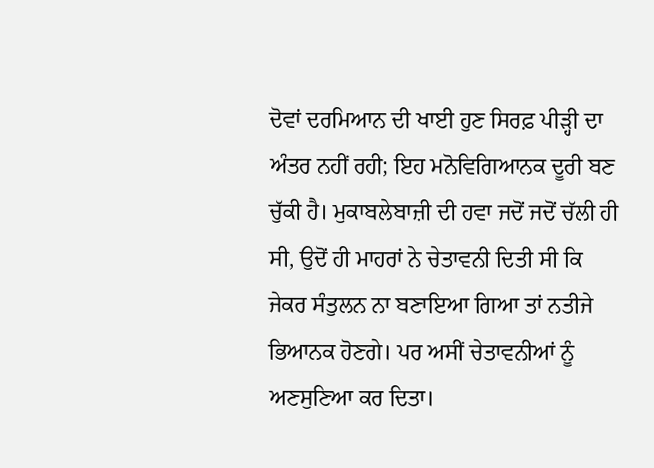ਦੋਵਾਂ ਦਰਮਿਆਨ ਦੀ ਖਾਈ ਹੁਣ ਸਿਰਫ਼ ਪੀੜ੍ਹੀ ਦਾ ਅੰਤਰ ਨਹੀਂ ਰਹੀ; ਇਹ ਮਨੋਵਿਗਿਆਨਕ ਦੂਰੀ ਬਣ ਚੁੱਕੀ ਹੈ। ਮੁਕਾਬਲੇਬਾਜ਼ੀ ਦੀ ਹਵਾ ਜਦੋਂ ਜਦੋਂ ਚੱਲੀ ਹੀ ਸੀ, ਉਦੋਂ ਹੀ ਮਾਹਰਾਂ ਨੇ ਚੇਤਾਵਨੀ ਦਿਤੀ ਸੀ ਕਿ ਜੇਕਰ ਸੰਤੁਲਨ ਨਾ ਬਣਾਇਆ ਗਿਆ ਤਾਂ ਨਤੀਜੇ ਭਿਆਨਕ ਹੋਣਗੇ। ਪਰ ਅਸੀਂ ਚੇਤਾਵਨੀਆਂ ਨੂੰ ਅਣਸੁਣਿਆ ਕਰ ਦਿਤਾ।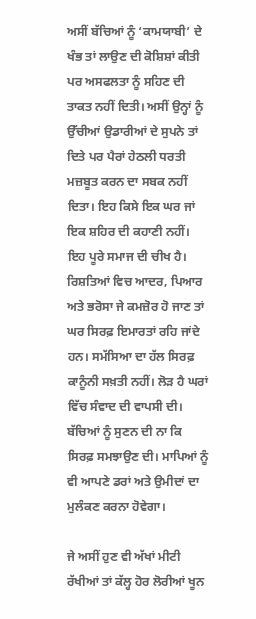ਅਸੀਂ ਬੱਚਿਆਂ ਨੂੰ ‘ਕਾਮਯਾਬੀ’ ਦੇ ਖੰਭ ਤਾਂ ਲਾਉਣ ਦੀ ਕੋਸ਼ਿਸ਼ਾਂ ਕੀਤੀ ਪਰ ਅਸਫਲਤਾ ਨੂੰ ਸਹਿਣ ਦੀ ਤਾਕਤ ਨਹੀਂ ਦਿਤੀ। ਅਸੀਂ ਉਨ੍ਹਾਂ ਨੂੰ ਉੱਚੀਆਂ ਉਡਾਰੀਆਂ ਦੇ ਸੁਪਨੇ ਤਾਂ ਦਿਤੇ ਪਰ ਪੈਰਾਂ ਹੇਠਲੀ ਧਰਤੀ ਮਜ਼ਬੂਤ ਕਰਨ ਦਾ ਸਬਕ ਨਹੀਂ ਦਿਤਾ। ਇਹ ਕਿਸੇ ਇਕ ਘਰ ਜਾਂ ਇਕ ਸ਼ਹਿਰ ਦੀ ਕਹਾਣੀ ਨਹੀਂ। ਇਹ ਪੂਰੇ ਸਮਾਜ ਦੀ ਚੀਖ ਹੈ। ਰਿਸ਼ਤਿਆਂ ਵਿਚ ਆਦਰ, ਪਿਆਰ ਅਤੇ ਭਰੋਸਾ ਜੇ ਕਮਜ਼ੋਰ ਹੋ ਜਾਣ ਤਾਂ ਘਰ ਸਿਰਫ਼ ਇਮਾਰਤਾਂ ਰਹਿ ਜਾਂਦੇ ਹਨ। ਸਮੱਸਿਆ ਦਾ ਹੱਲ ਸਿਰਫ਼ ਕਾਨੂੰਨੀ ਸਖ਼ਤੀ ਨਹੀਂ। ਲੋੜ ਹੈ ਘਰਾਂ ਵਿੱਚ ਸੰਵਾਦ ਦੀ ਵਾਪਸੀ ਦੀ। ਬੱਚਿਆਂ ਨੂੰ ਸੁਣਨ ਦੀ ਨਾ ਕਿ ਸਿਰਫ਼ ਸਮਝਾਉਣ ਦੀ। ਮਾਪਿਆਂ ਨੂੰ ਵੀ ਆਪਣੇ ਡਰਾਂ ਅਤੇ ਉਮੀਦਾਂ ਦਾ ਮੁਲੰਕਣ ਕਰਨਾ ਹੋਵੇਗਾ।

ਜੇ ਅਸੀਂ ਹੁਣ ਵੀ ਅੱਖਾਂ ਮੀਟੀ ਰੱਖੀਆਂ ਤਾਂ ਕੱਲ੍ਹ ਹੋਰ ਲੋਰੀਆਂ ਖੂਨ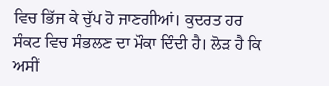ਵਿਚ ਭਿੱਜ ਕੇ ਚੁੱਪ ਹੋ ਜਾਣਗੀਆਂ। ਕੁਦਰਤ ਹਰ ਸੰਕਟ ਵਿਚ ਸੰਭਲਣ ਦਾ ਮੌਕਾ ਦਿੰਦੀ ਹੈ। ਲੋੜ ਹੈ ਕਿ ਅਸੀਂ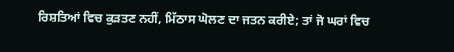ਰਿਸ਼ਤਿਆਂ ਵਿਚ ਕੁੜਤਣ ਨਹੀਂ, ਮਿੱਠਾਸ ਘੋਲਣ ਦਾ ਜਤਨ ਕਰੀਏ; ਤਾਂ ਜੋ ਘਰਾਂ ਵਿਚ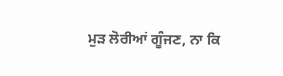ਮੁੜ ਲੋਰੀਆਂ ਗੂੰਜਣ, ਨਾ ਕਿ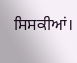ਸਿਸਕੀਆਂ।